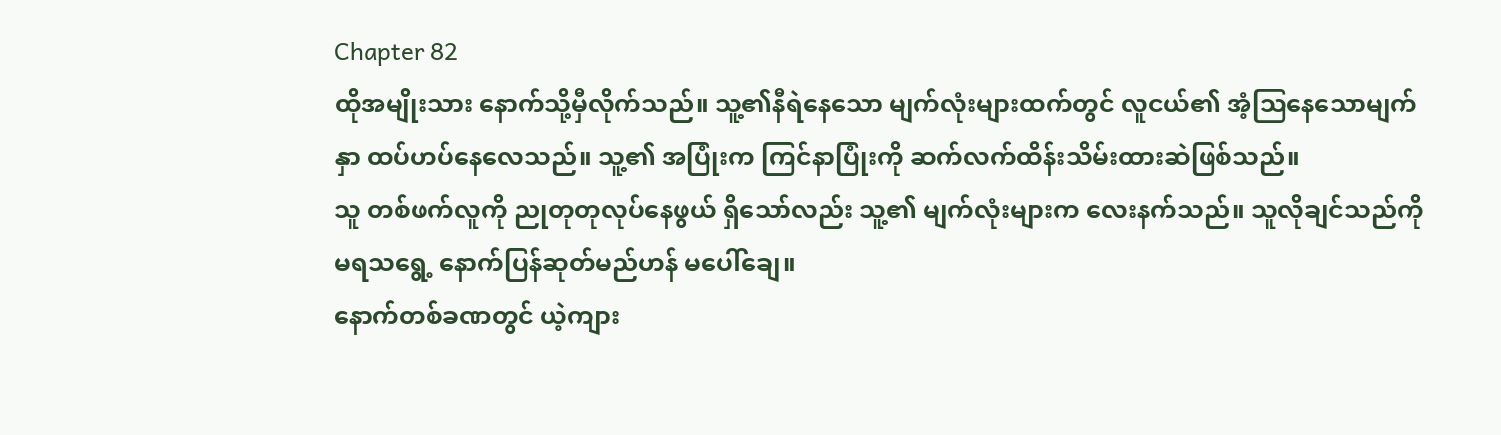Chapter 82
ထိုအမျိုးသား နောက်သို့မှီလိုက်သည်။ သူ့၏နီရဲနေသော မျက်လုံးများထက်တွင် လူငယ်၏ အံ့ဩနေသောမျက်နှာ ထပ်ဟပ်နေလေသည်။ သူ့၏ အပြုံးက ကြင်နာပြုံးကို ဆက်လက်ထိန်းသိမ်းထားဆဲဖြစ်သည်။
သူ တစ်ဖက်လူကို ညုတုတုလုပ်နေဖွယ် ရှိသော်လည်း သူ့၏ မျက်လုံးများက လေးနက်သည်။ သူလိုချင်သည်ကို မရသရွေ့ နောက်ပြန်ဆုတ်မည်ဟန် မပေါ်ချေ။
နောက်တစ်ခဏတွင် ယဲ့ကျား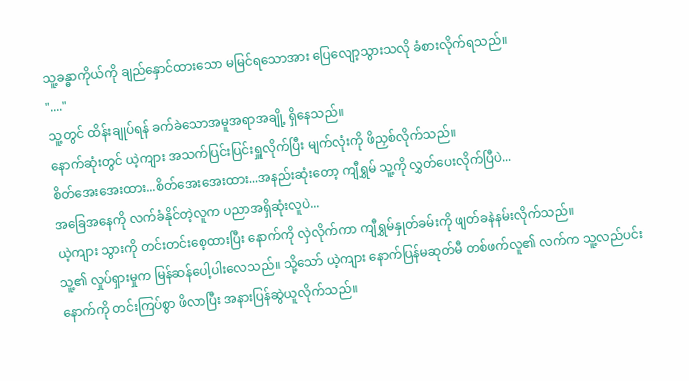သူ့ခန္ဓာကိုယ်ကို ချည်နှောင်ထားသော မမြင်ရသောအား ပြေလျော့သွားသလို ခံစားလိုက်ရသည်။
"...."
သူ့တွင် ထိန်းချုပ်ရန် ခက်ခဲသောအမူအရာအချို့ ရှိနေသည်။
နောက်ဆုံးတွင် ယဲ့ကျား အသက်ပြင်းပြင်းရှူလိုက်ပြီး မျက်လုံးကို ဖိညှစ်လိုက်သည်။
စိတ်အေးအေးထား...စိတ်အေးအေးထား...အနည်းဆုံးတော့ ကျီရွှမ် သူ့ကို လွှတ်ပေးလိုက်ပြီပဲ...
အခြေအနေကို လက်ခံနိုင်တဲ့လူက ပညာအရှိဆုံးလူပဲ...
ယဲ့ကျား သွားကို တင်းတင်းစေ့ထားပြီး နောက်ကို လှဲလိုက်ကာ ကျီရွှမ်နှုတ်ခမ်းကို ဖျတ်ခနဲနမ်းလိုက်သည်။
သူ့၏ လှုပ်ရှားမှုက မြန်ဆန်ပေါ့ပါးလေသည်။ သို့သော် ယဲ့ကျား နောက်ပြန်မဆုတ်မီ တစ်ဖက်လူ၏ လက်က သူ့လည်ပင်းနောက်ကို တင်းကြပ်စွာ ဖိလာပြီး အနားပြန်ဆွဲယူလိုက်သည်။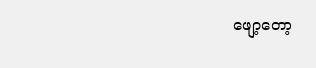ဖျော့တော့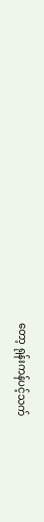တော့ ရုန်းကန်ပင့်သက်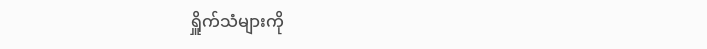ရှိူက်သံများကို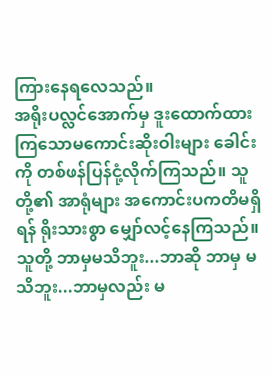ကြားနေရလေသည်။
အရိုးပလ္လင်အောက်မှ ဒူးထောက်ထားကြသောမကောင်းဆိုးဝါးများ ခေါင်းကို တစ်ဖန်ပြန်ငုံ့လိုက်ကြသည်။ သူတို့၏ အာရုံများ အကောင်းပကတိမရှိရန် ရိုးသားစွာ မျှော်လင့်နေကြသည်။
သူတို့ ဘာမှမသိဘူး...ဘာဆို ဘာမှ မသိဘူး...ဘာမှလည်း မ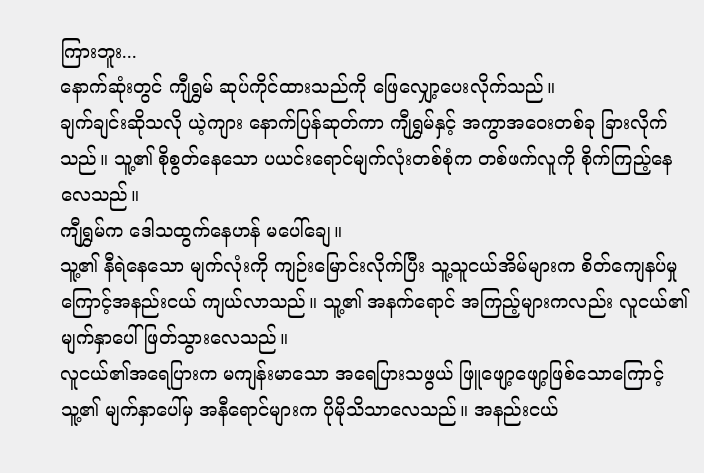ကြားဘူး...
နောက်ဆုံးတွင် ကျီရွှမ် ဆုပ်ကိုင်ထားသည်ကို ဖြေလျှော့ပေးလိုက်သည်။
ချက်ချင်းဆိုသလို ယဲ့ကျား နောက်ပြန်ဆုတ်ကာ ကျီရွှမ်နှင့် အကွာအဝေးတစ်ခု ခြားလိုက်သည်။ သူ့၏ စိုစွတ်နေသော ပယင်းရောင်မျက်လုံးတစ်စုံက တစ်ဖက်လူကို စိုက်ကြည့်နေလေသည်။
ကျီရွှမ်က ဒေါသထွက်နေဟန် မပေါ်ချေ။
သူ့၏ နီရဲနေသော မျက်လုံးကို ကျဉ်းမြောင်းလိုက်ပြီး သူ့သူငယ်အိမ်များက စိတ်ကျေနပ်မှုကြောင့်အနည်းငယ် ကျယ်လာသည်။ သူ့၏ အနက်ရောင် အကြည့်များကလည်း လူငယ်၏ မျက်နှာပေါ် ဖြတ်သွားလေသည်။
လူငယ်၏အရေပြားက မကျန်းမာသော အရေပြားသဖွယ် ဖြူဖျော့ဖျော့ဖြစ်သောကြောင့် သူ့၏ မျက်နှာပေါ်မှ အနီရောင်များက ပိုမိုသိသာလေသည်။ အနည်းငယ်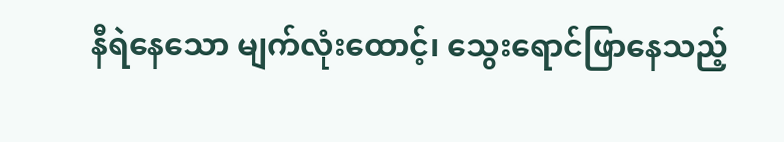နီရဲနေသော မျက်လုံးထောင့်၊ သွေးရောင်ဖြာနေသည့်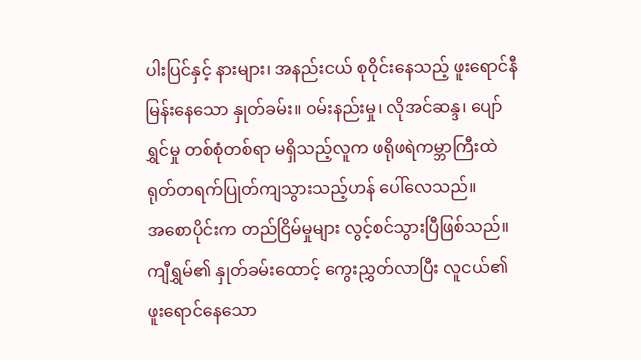ပါးပြင်နှင့် နားများ၊ အနည်းငယ် စုဝိုင်းနေသည့် ဖူးရောင်နီမြန်းနေသော နှုတ်ခမ်း။ ၀မ်းနည်းမှု၊ လိုအင်ဆန္ဒ၊ ပျော်ရွှင်မှု တစ်စုံတစ်ရာ မရှိသည့်လူက ဖရိုဖရဲကမ္ဘာကြီးထဲ ရုတ်တရက်ပြုတ်ကျသွားသည့်ဟန် ပေါ်လေသည်။
အစောပိုင်းက တည်ငြိမ်မှုများ လွင့်စင်သွားပြီဖြစ်သည်။
ကျီရွှမ်၏ နှုတ်ခမ်းထောင့် ကွေးညွှတ်လာပြီး လူငယ်၏ ဖူးရောင်နေသော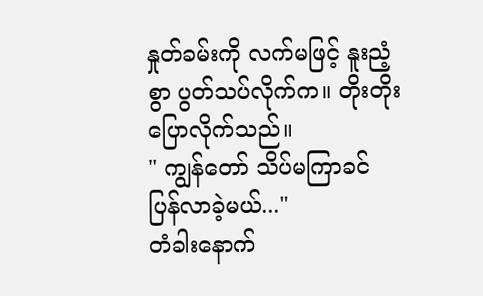နှုတ်ခမ်းကို လက်မဖြင့် နူးညံ့စွာ ပွတ်သပ်လိုက်က။ တိုးတိုးပြောလိုက်သည်။
" ကျွန်တော် သိပ်မကြာခင် ပြန်လာခဲ့မယ်..."
တံခါးနောက်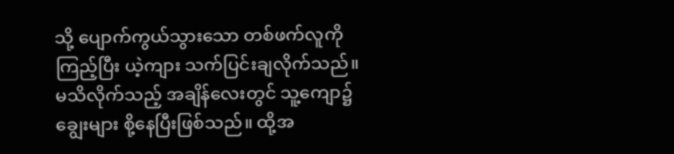သို့ ပျောက်ကွယ်သွားသော တစ်ဖက်လူကို ကြည့်ပြီး ယဲ့ကျား သက်ပြင်းချလိုက်သည်။
မသိလိုက်သည့် အချိန်လေးတွင် သူ့ကျော၌ ချွေးများ စို့နေပြီးဖြစ်သည်။ ထို့အ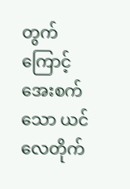တွက်ကြောင့် အေးစက်သော ယင်လေတိုက်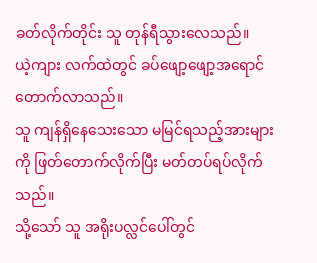ခတ်လိုက်တိုင်း သူ တုန်ရီသွားလေသည်။
ယဲ့ကျား လက်ထဲတွင် ခပ်ဖျော့ဖျော့အရောင် တောက်လာသည်။
သူ ကျန်ရှိနေသေးသော မမြင်ရသည့်အားများကို ဖြတ်တောက်လိုက်ပြီး မတ်တပ်ရပ်လိုက်သည်။
သို့သော် သူ အရိုးပလ္လင်ပေါ်တွင်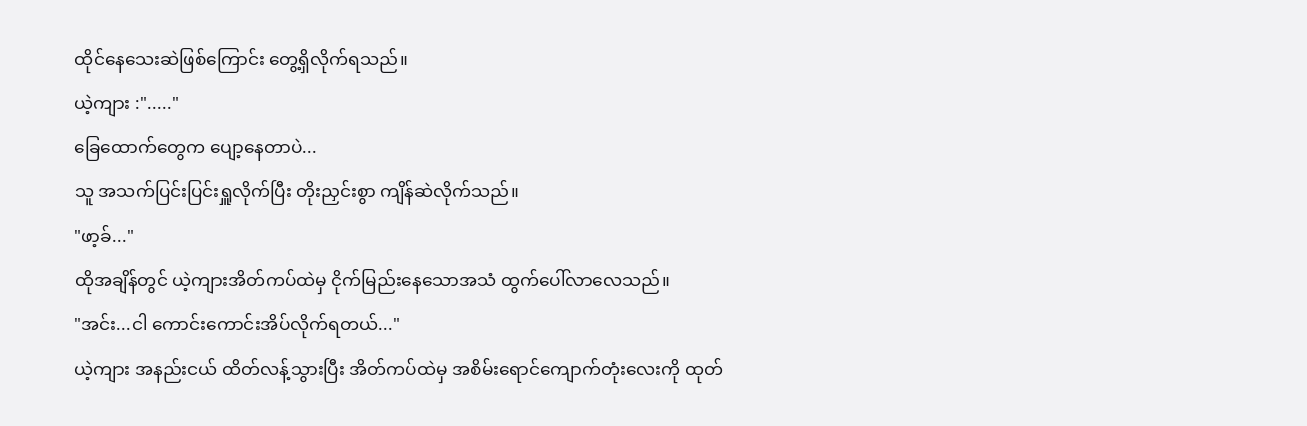ထိုင်နေသေးဆဲဖြစ်ကြောင်း တွေ့ရှိလိုက်ရသည်။
ယဲ့ကျား :"....."
ခြေထောက်တွေက ပျော့နေတာပဲ...
သူ အသက်ပြင်းပြင်းရှူလိုက်ပြီး တိုးညှင်းစွာ ကျိန်ဆဲလိုက်သည်။
"ဖာ့ခ်..."
ထိုအချိန်တွင် ယဲ့ကျားအိတ်ကပ်ထဲမှ ငိုက်မြည်းနေသောအသံ ထွက်ပေါ်လာလေသည်။
"အင်း...ငါ ကောင်းကောင်းအိပ်လိုက်ရတယ်..."
ယဲ့ကျား အနည်းငယ် ထိတ်လန့်သွားပြီး အိတ်ကပ်ထဲမှ အစိမ်းရောင်ကျောက်တုံးလေးကို ထုတ်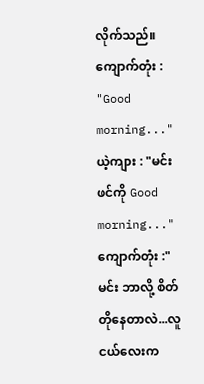လိုက်သည်။
ကျောက်တုံး : "Good morning..."
ယဲ့ကျား : "မင်းဖင်ကို Good morning..."
ကျောက်တုံး :"မင်း ဘာလို့ စိတ်တိုနေတာလဲ...လူငယ်လေးက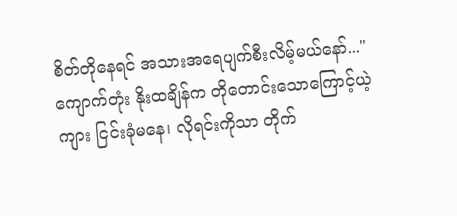စိတ်တိုနေရင် အသားအရေပျက်စီးလိမ့်မယ်နော်..."
ကျောက်တုံး နိုးထချိန်က တိုတောင်းသောကြောင့်ယဲ့ကျား ငြင်းခုံမနေ၊ လိုရင်းကိုသာ တိုက်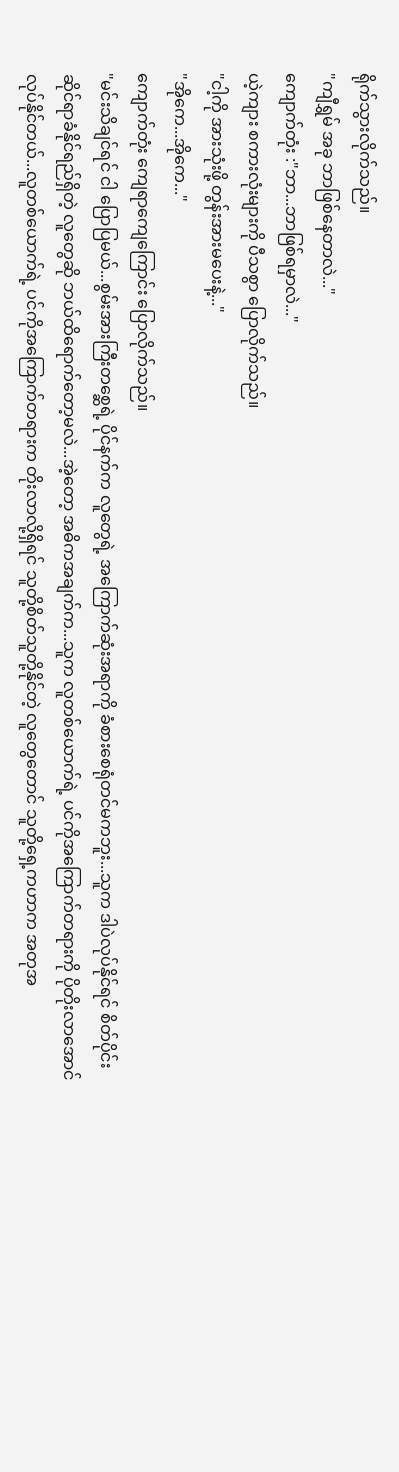ရိုက်သွားလိုက်သည်။
"ကျီရွှမ် အခု ဘာဖြစ်နေတာလဲ..."
ကျောက်တုံး :"ဘာ...ဘာဖြစ်ရမှာလဲ..."
ယဲ့ကျား စကားလုံးများကို ပီသစွာ ပြောလိုက်သည်။
"ငါ့ကို အားသုံးဖို့ တွန်းအားမပေးနဲ့..."
"အိုကေ...အိုကေ..."
ကျောက်တုံး ကျေရာကျေကြောင်း ပြောလိုက်သည်။
"မင်းသိချင်ရင် ငါ ပြောပြမယ်...စွမ်းအားကြီးတစ္ဆေရဲ့ ပိုင်နက်က လူတွေရဲ့ အကြောက်ဆုံးအရာကို ခံစားစေရုံတင်မကဘူး...သူက ဒါပဲလုပ်နိုင်ရင် စိတ်ပိုင်းဆိုင်ရာခံနိုင်ရည်ရှိတဲ့ လူတွေဆို ဘယ်ထိရောက်တော့မလဲ...အဲ့တော့ အဓိကအချက်က...သူက လူတစ်ယောက်ရဲ့ ပင်ကိုအကြောက်တရားကို ပိုတိုးလာအောင် လုပ်နိုင်တယ်...လူတစ်ယောက်ရဲ့ ပင်ကိုအကြောက်တရားက တိုးလာလို့ရှိရင် သူတို့စိတ်သူတို့နိုင်တဲ့ လူတွေတောင် သူတို့ရှေ့ကဟာက အတုအ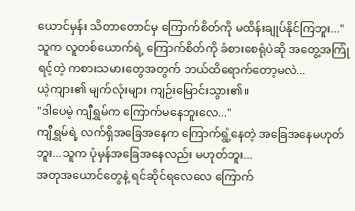ယောင်မှန်း သိတာတောင်မှ ကြောက်စိတ်ကို မထိန်းချုပ်နိုင်ကြဘူး..."
သူက လူတစ်ယောက်ရဲ့ ကြောက်စိတ်ကို ခံစားစေရုံပဲဆို အတွေ့အကြုံရင့်တဲ့ ကစားသမားတွေအတွက် ဘယ်ထိရောက်တော့မလဲ...
ယဲ့ကျား၏ မျက်လုံးများ ကျဉ်းမြောင်းသွား၏။
"ဒါပေမဲ့ ကျီရွှမ်က ကြောက်မနေဘူးလေ..."
ကျီရွှမ်ရဲ့ လက်ရှိအခြေအနေက ကြောက်ရွံ့နေတဲ့ အခြေအနေမဟုတ်ဘူး...သူက ပုံမှန်အခြေအနေလည်း မဟုတ်ဘူး...
အတုအယောင်တွေနဲ့ ရင်ဆိုင်ရလေလေ ကြောက်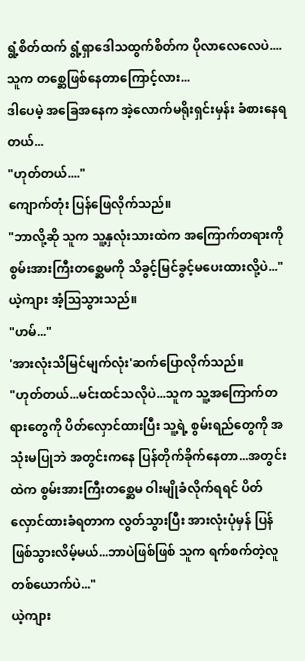ရွံ့စိတ်ထက် ရွံ့ရှာဒေါသထွက်စိတ်က ပိုလာလေလေပဲ....
သူက တစ္ဆေဖြစ်နေတာကြောင့်လား...
ဒါပေမဲ့ အခြေအနေက အဲ့လောက်မရိုးရှင်းမှန်း ခံစားနေရတယ်...
"ဟုတ်တယ်...."
ကျောက်တုံး ပြန်ဖြေလိုက်သည်။
"ဘာလို့ဆို သူက သူ့နှလုံးသားထဲက အကြောက်တရားကို စွမ်းအားကြီးတစ္ဆေမကို သိခွင့်မြင်ခွင့်မပေးထားလို့ပဲ..."
ယဲ့ကျား အံ့ဩသွားသည်။
"ဟမ်..."
'အားလုံးသိမြင်မျက်လုံး'ဆက်ပြောလိုက်သည်။
"ဟုတ်တယ်...မင်းထင်သလိုပဲ...သူက သူ့အကြောက်တရားတွေကို ပိတ်လှောင်ထားပြီး သူ့ရဲ့ စွမ်းရည်တွေကို အသုံးမပြုဘဲ အတွင်းကနေ ပြန်တိုက်ခိုက်နေတာ...အတွင်းထဲက စွမ်းအားကြီးတစ္ဆေမ ဝါးမျိုခံလိုက်ရရင် ပိတ်လှောင်ထားခံရတာက လွတ်သွားပြီး အားလုံးပုံမှန် ပြန်ဖြစ်သွားလိမ့်မယ်...ဘာပဲဖြစ်ဖြစ် သူက ရက်စက်တဲ့လူ တစ်ယောက်ပဲ..."
ယဲ့ကျား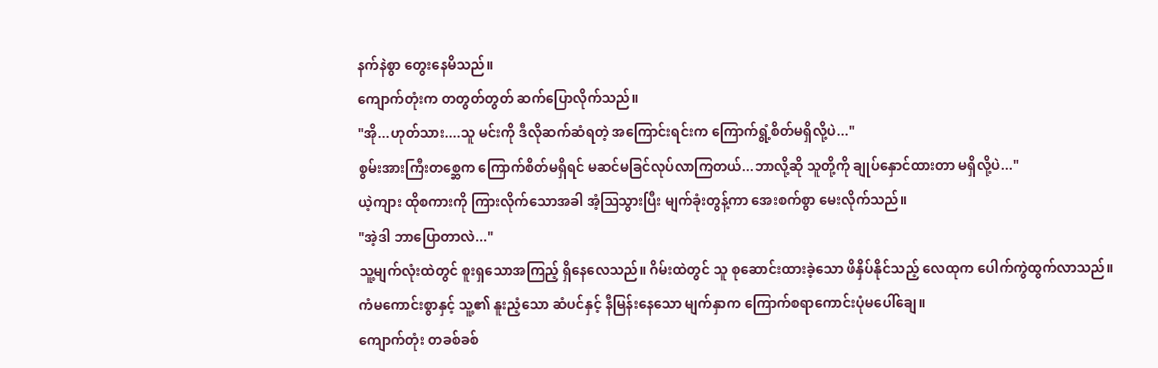နက်နဲစွာ တွေးနေမိသည်။
ကျောက်တုံးက တတွတ်တွတ် ဆက်ပြောလိုက်သည်။
"အို...ဟုတ်သား....သူ မင်းကို ဒီလိုဆက်ဆံရတဲ့ အကြောင်းရင်းက ကြောက်ရွံ့စိတ်မရှိလို့ပဲ..."
စွမ်းအားကြီးတစ္ဆေက ကြောက်စိတ်မရှိရင် မဆင်မခြင်လုပ်လာကြတယ်...ဘာလို့ဆို သူတို့ကို ချုပ်နှောင်ထားတာ မရှိလို့ပဲ..."
ယဲ့ကျား ထိုစကားကို ကြားလိုက်သောအခါ အံ့ဩသွားပြီး မျက်ခုံးတွန့်ကာ အေးစက်စွာ မေးလိုက်သည်။
"အဲ့ဒါ ဘာပြောတာလဲ..."
သူ့မျက်လုံးထဲတွင် စူးရှသောအကြည့် ရှိနေလေသည်။ ဂိမ်းထဲတွင် သူ စုဆောင်းထားခဲ့သော ဖိနှိပ်နိုင်သည့် လေထုက ပေါက်ကွဲထွက်လာသည်။
ကံမကောင်းစွာနှင့် သူ့၏ နူးညံ့သော ဆံပင်နှင့် နီမြန်းနေသော မျက်နှာက ကြောက်စရာကောင်းပုံမပေါ်ချေ။
ကျောက်တုံး တခစ်ခစ်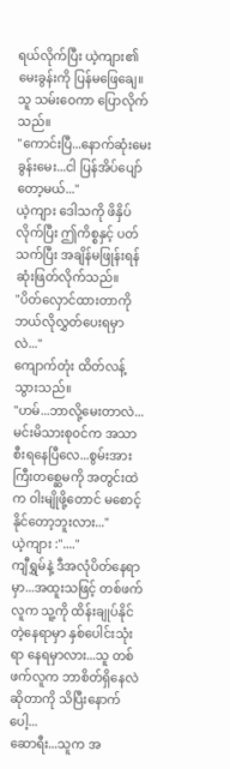ရယ်လိုက်ပြီး ယဲ့ကျား၏မေးခွန်းကို ပြန်မဖြေချေ။
သူ သမ်းဝေကာ ပြောလိုက်သည်။
"ကောင်းပြီ...နောက်ဆုံးမေးခွန်းမေး...ငါ ပြန်အိပ်ပျော်တော့မယ်..."
ယဲ့ကျား ဒေါသကို ဖိနှိပ်လိုက်ပြီး ဤကိစ္စနှင့် ပတ်သက်ပြီး အချိန်မဖြုန်းရန် ဆုံးဖြတ်လိုက်သည်။
"ပိတ်လှောင်ထားတာကို ဘယ်လိုလွှတ်ပေးရမှာလဲ..."
ကျောက်တုံး ထိတ်လန့်သွားသည်။
"ဟမ်...ဘာလို့မေးတာလဲ...မင်းမိသားစု၀င်က အသာစီးရနေပြီလေ...စွမ်းအားကြီးတစ္ဆေမကို အတွင်းထဲက ဝါးမျိုဖို့တောင် မစောင့်နိုင်တော့ဘူးလား..."
ယဲ့ကျား :"...."
ကျီရွှမ်နဲ့ ဒီအလုံပိတ်နေရာမှာ...အထူးသဖြင့် တစ်ဖက်လူက သူ့ကို ထိန်းချုပ်နိုင်တဲ့နေရာမှာ နှစ်ပေါင်းသုံးရာ နေရမှာလား...သူ တစ်ဖက်လူက ဘာစိတ်ရှိနေလဲဆိုတာကို သိပြီးနောက်ပေါ့...
ဆောရီး...သူက အ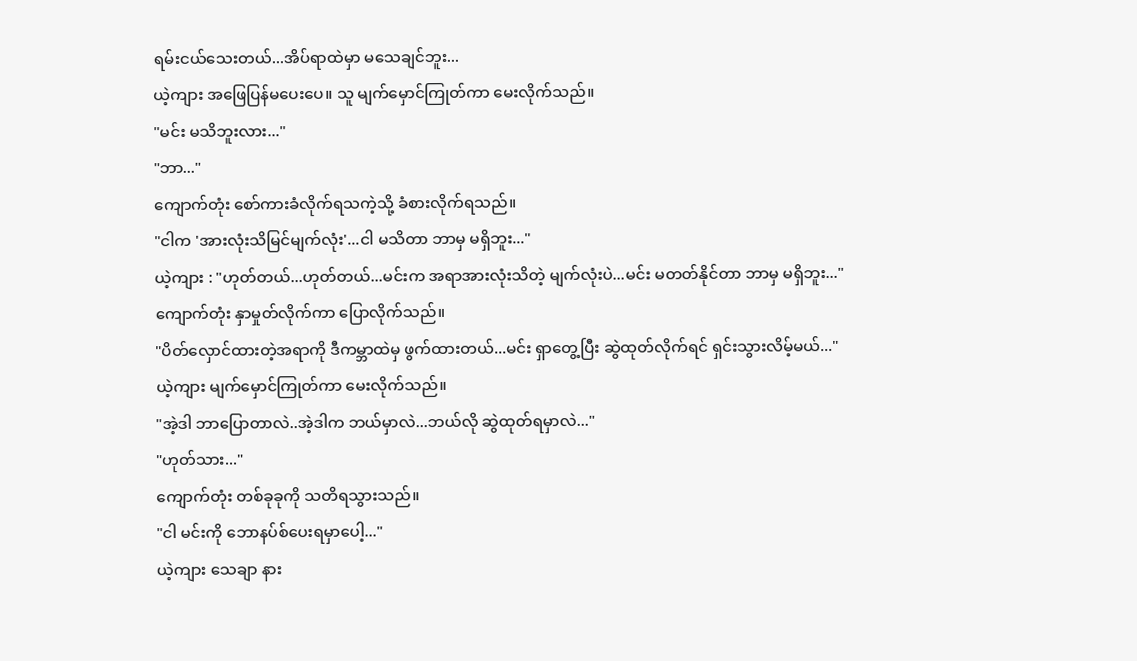ရမ်းငယ်သေးတယ်...အိပ်ရာထဲမှာ မသေချင်ဘူး...
ယဲ့ကျား အဖြေပြန်မပေးပေ။ သူ မျက်မှောင်ကြုတ်ကာ မေးလိုက်သည်။
"မင်း မသိဘူးလား..."
"ဘာ..."
ကျောက်တုံး စော်ကားခံလိုက်ရသကဲ့သို့ ခံစားလိုက်ရသည်။
"ငါက 'အားလုံးသိမြင်မျက်လုံး'...ငါ မသိတာ ဘာမှ မရှိဘူး..."
ယဲ့ကျား : "ဟုတ်တယ်...ဟုတ်တယ်...မင်းက အရာအားလုံးသိတဲ့ မျက်လုံးပဲ...မင်း မတတ်နိုင်တာ ဘာမှ မရှိဘူး..."
ကျောက်တုံး နှာမှုတ်လိုက်ကာ ပြောလိုက်သည်။
"ပိတ်လှောင်ထားတဲ့အရာကို ဒီကမ္ဘာထဲမှ ဖွက်ထားတယ်...မင်း ရှာတွေ့ပြီး ဆွဲထုတ်လိုက်ရင် ရှင်းသွားလိမ့်မယ်..."
ယဲ့ကျား မျက်မှောင်ကြုတ်ကာ မေးလိုက်သည်။
"အဲ့ဒါ ဘာပြောတာလဲ..အဲ့ဒါက ဘယ်မှာလဲ...ဘယ်လို ဆွဲထုတ်ရမှာလဲ..."
"ဟုတ်သား..."
ကျောက်တုံး တစ်ခုခုကို သတိရသွားသည်။
"ငါ မင်းကို ဘောနပ်စ်ပေးရမှာပေါ့..."
ယဲ့ကျား သေချာ နား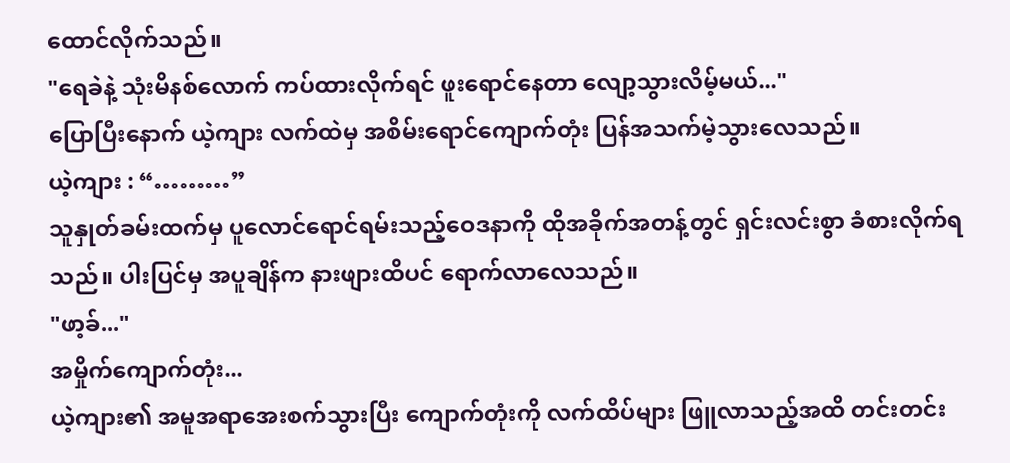ထောင်လိုက်သည်။
"ရေခဲနဲ့ သုံးမိနစ်လောက် ကပ်ထားလိုက်ရင် ဖူးရောင်နေတာ လျော့သွားလိမ့်မယ်..."
ပြောပြီးနောက် ယဲ့ကျား လက်ထဲမှ အစိမ်းရောင်ကျောက်တုံး ပြန်အသက်မဲ့သွားလေသည်။
ယဲ့ကျား : “………”
သူနှုတ်ခမ်းထက်မှ ပူလောင်ရောင်ရမ်းသည့်ဝေဒနာကို ထိုအခိုက်အတန့်တွင် ရှင်းလင်းစွာ ခံစားလိုက်ရသည်။ ပါးပြင်မှ အပူချိန်က နားဖျားထိပင် ရောက်လာလေသည်။
"ဖာ့ခ်..."
အမှိုက်ကျောက်တုံး...
ယဲ့ကျား၏ အမူအရာအေးစက်သွားပြီး ကျောက်တုံးကို လက်ထိပ်များ ဖြူလာသည့်အထိ တင်းတင်း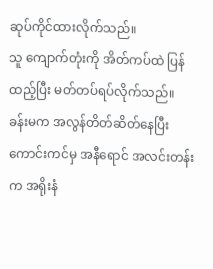ဆုပ်ကိုင်ထားလိုက်သည်။
သူ ကျောက်တုံးကို အိတ်ကပ်ထဲ ပြန်ထည့်ပြီး မတ်တပ်ရပ်လိုက်သည်။
ခန်းမက အလွန်တိတ်ဆိတ်နေပြီး ကောင်းကင်မှ အနီရောင် အလင်းတန်းက အရိုးနံ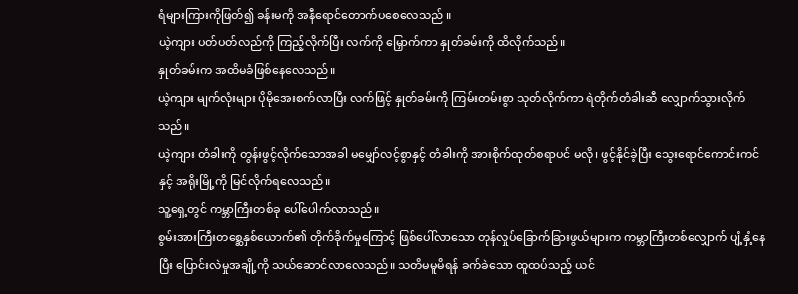ရံများကြားကိုဖြတ်၍ ခန်းမကို အနီရောင်တောက်ပစေလေသည် ။
ယဲ့ကျား ပတ်ပတ်လည်ကို ကြည့်လိုက်ပြီး လက်ကို မြှောက်ကာ နှုတ်ခမ်းကို ထိလိုက်သည်။
နှုတ်ခမ်းက အထိမခံဖြစ်နေလေသည်။
ယဲ့ကျား မျက်လုံးများ ပိုမိုအေးစက်လာပြီး လက်ဖြင့် နှုတ်ခမ်းကို ကြမ်းတမ်းစွာ သုတ်လိုက်ကာ ရဲတိုက်တံခါးဆီ လျှောက်သွားလိုက်သည်။
ယဲ့ကျား တံခါးကို တွန်းဖွင့်လိုက်သောအခါ မမျှော်လင့်စွာနှင့် တံခါးကို အားစိုက်ထုတ်စရာပင် မလို၊ ဖွင့်နိုင်ခဲ့ပြီး သွေးရောင်ကောင်းကင်နှင့် အရိုးမြို့ကို မြင်လိုက်ရလေသည်။
သူ့ရှေ့တွင် ကမ္ဘာကြီးတစ်ခု ပေါ်ပေါက်လာသည်။
စွမ်းအားကြီးတစ္ဆေနှစ်ယောက်၏ တိုက်ခိုက်မှုကြောင့် ဖြစ်ပေါ်လာသော တုန်လှုပ်ခြောက်ခြားဖွယ်များက ကမ္ဘာကြီးတစ်လျှောက် ပျံ့နှံ့နေပြီး ပြောင်းလဲမှုအချို့ကို သယ်ဆောင်လာလေသည်။ သတိမမူမိရန် ခက်ခဲသော ထူထပ်သည့် ယင်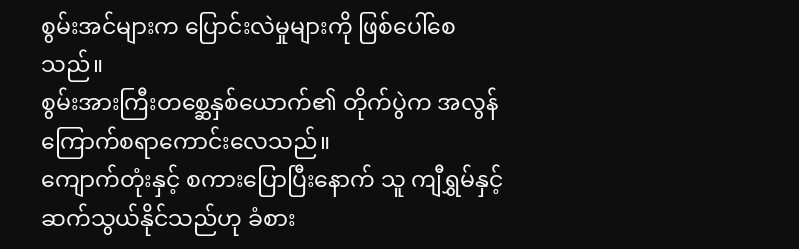စွမ်းအင်များက ပြောင်းလဲမှုများကို ဖြစ်ပေါ်စေသည်။
စွမ်းအားကြီးတစ္ဆေနှစ်ယောက်၏ တိုက်ပွဲက အလွန်ကြောက်စရာကောင်းလေသည်။
ကျောက်တုံးနှင့် စကားပြောပြီးနောက် သူ ကျီရွှမ်နှင့် ဆက်သွယ်နိုင်သည်ဟု ခံစား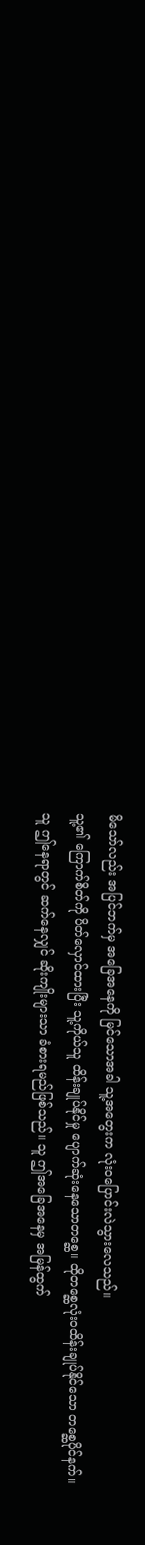မိသော်လည်း အပြင်ဘက်မှ အခြေအနေကို မြင်သောအခါ သူ့အတွေးက လုံး၀ပြောင်းလဲသွားလေသည်။
သူ့၏ ကြောက်စိတ်ကို ပိတ်လှောင်ထားပြီး သူ့ကိုယ်သူ ထိန်းချုပ်နိုင်မှု ပျောက်ဆုံးနေသောတစ္ဆေ။ ထိုတစ္ဆေလုံး၀ထိန်းချုပ်နိုင်သော တစ္ဆေပိုင်နက်။
သူ ဤနေရာတွင် ဆက်နေလျှင် ဆိုးကျိုးများသာ ခံစားရမည်ဖြစ်သည်။ သူ ဤအခြေအနေမှ အမြန်ထွက်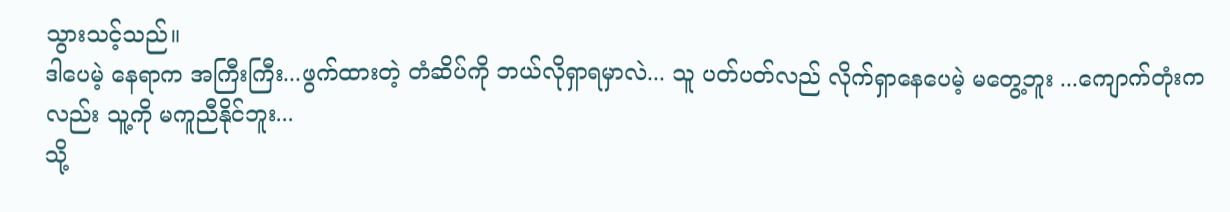သွားသင့်သည်။
ဒါပေမဲ့ နေရာက အကြီးကြီး...ဖွက်ထားတဲ့ တံဆိပ်ကို ဘယ်လိုရှာရမှာလဲ... သူ ပတ်ပတ်လည် လိုက်ရှာနေပေမဲ့ မတွေ့ဘူး ...ကျောက်တုံးကလည်း သူ့ကို မကူညီနိုင်ဘူး...
သို့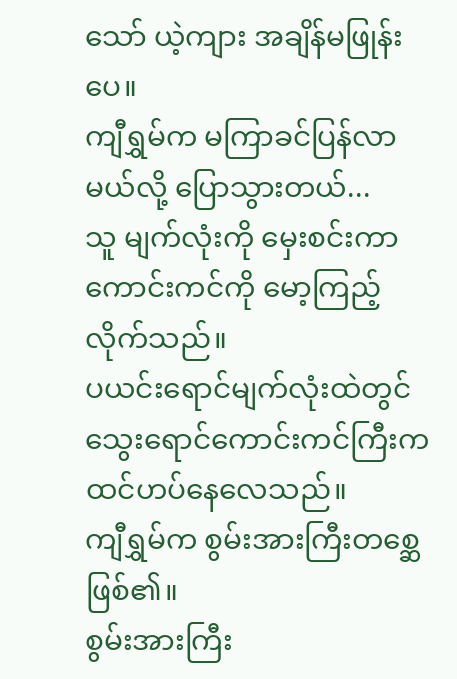သော် ယဲ့ကျား အချိန်မဖြုန်းပေ။
ကျီရွှမ်က မကြာခင်ပြန်လာမယ်လို့ ပြောသွားတယ်...
သူ မျက်လုံးကို မှေးစင်းကာ ကောင်းကင်ကို မော့ကြည့်လိုက်သည်။
ပယင်းရောင်မျက်လုံးထဲတွင် သွေးရောင်ကောင်းကင်ကြီးက ထင်ဟပ်နေလေသည်။
ကျီရွှမ်က စွမ်းအားကြီးတစ္ဆေဖြစ်၏။
စွမ်းအားကြီး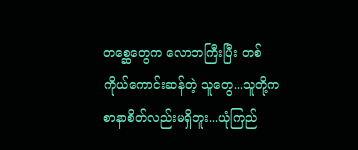တစ္ဆေတွေက လောဘကြီးပြီး တစ်ကိုယ်ကောင်းဆန်တဲ့ သူတွေ...သူတို့က စာနာစိတ်လည်းမရှိဘူး...ယုံကြည်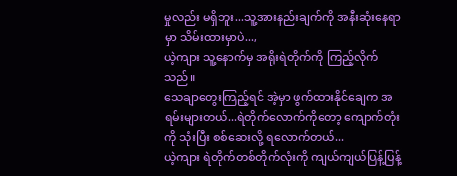မှုလည်း မရှိဘူး...သူ့အားနည်းချက်ကို အနီးဆုံးနေရာမှာ သိမ်းထားမှာပဲ...,
ယဲ့ကျား သူ့နောက်မှ အရိုးရဲတိုက်ကို ကြည့်လိုက်သည်။
သေချာတွေးကြည့်ရင် အဲ့မှာ ဖွက်ထားနိုင်ချေက အရမ်းများတယ်...ရဲတိုက်လောက်ကိုတော့ ကျောက်တုံးကို သုံးပြီး စစ်ဆေးလို့ ရလောက်တယ်...
ယဲ့ကျား ရဲတိုက်တစ်တိုက်လုံးကို ကျယ်ကျယ်ပြန့်ပြန့်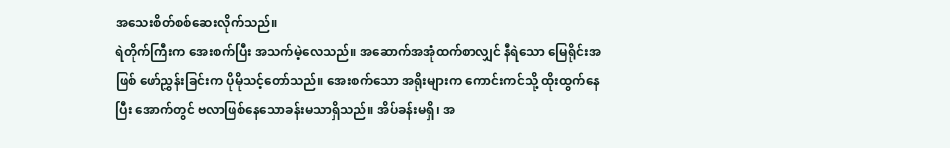အသေးစိတ်စစ်ဆေးလိုက်သည်။
ရဲတိုက်ကြီးက အေးစက်ပြီး အသက်မဲ့လေသည်။ အဆောက်အအုံထက်စာလျှင် နီရဲသော မြေရိုင်းအဖြစ် ဖော်ညွှန်းခြင်းက ပိုမိုသင့်တော်သည်။ အေးစက်သော အရိုးများက ကောင်းကင်သို့ ထိုးထွက်နေပြီး အောက်တွင် ဗလာဖြစ်နေသောခန်းမသာရှိသည်။ အိပ်ခန်းမရှိ၊ အ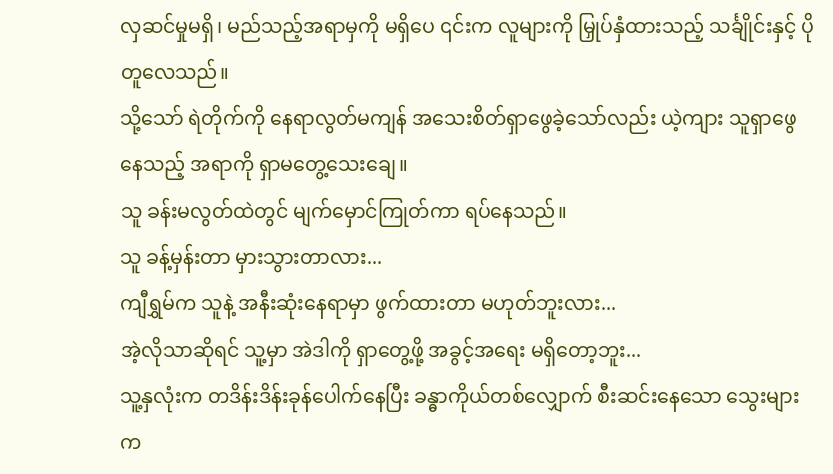လှဆင်မှုမရှိ၊ မည်သည့်အရာမှကို မရှိပေ ၎င်းက လူများကို မြှုပ်နှံထားသည့် သင်္ချိုင်းနှင့် ပိုတူလေသည်။
သို့သော် ရဲတိုက်ကို နေရာလွတ်မကျန် အသေးစိတ်ရှာဖွေခဲ့သော်လည်း ယဲ့ကျား သူရှာဖွေနေသည့် အရာကို ရှာမတွေ့သေးချေ။
သူ ခန်းမလွတ်ထဲတွင် မျက်မှောင်ကြုတ်ကာ ရပ်နေသည်။
သူ ခန့်မှန်းတာ မှားသွားတာလား...
ကျီရွှမ်က သူနဲ့ အနီးဆုံးနေရာမှာ ဖွက်ထားတာ မဟုတ်ဘူးလား...
အဲ့လိုသာဆိုရင် သူ့မှာ အဲဒါကို ရှာတွေ့ဖို့ အခွင့်အရေး မရှိတော့ဘူး...
သူ့နှလုံးက တဒိန်းဒိန်းခုန်ပေါက်နေပြီး ခန္ဓာကိုယ်တစ်လျှောက် စီးဆင်းနေသော သွေးများက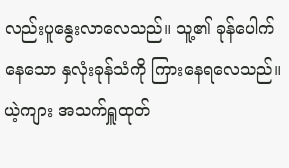လည်းပူနွေးလာလေသည်။ သူ့၏ ခုန်ပေါက်နေသော နှလုံးခုန်သံကို ကြားနေရလေသည်။
ယဲ့ကျား အသက်ရှူထုတ်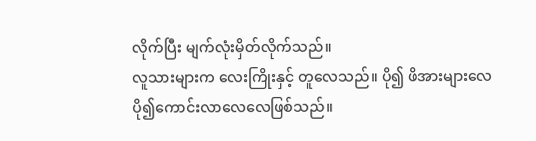လိုက်ပြီး မျက်လုံးမှိတ်လိုက်သည်။
လူသားများက လေးကြိုးနှင့် တူလေသည်။ ပို၍ ဖိအားများလေ ပို၍ကောင်းလာလေလေဖြစ်သည်။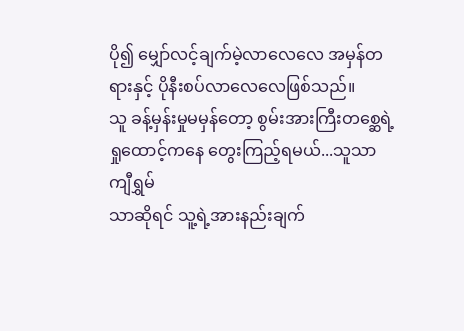ပို၍ မျှော်လင့်ချက်မဲ့လာလေလေ အမှန်တရားနှင့် ပိုနီးစပ်လာလေလေဖြစ်သည်။
သူ ခန့်မှန်းမှုမမှန်တော့ စွမ်းအားကြီးတစ္ဆေရဲ့ ရှုထောင့်ကနေ တွေးကြည့်ရမယ်...သူသာ ကျီရွှမ်
သာဆိုရင် သူ့ရဲ့အားနည်းချက်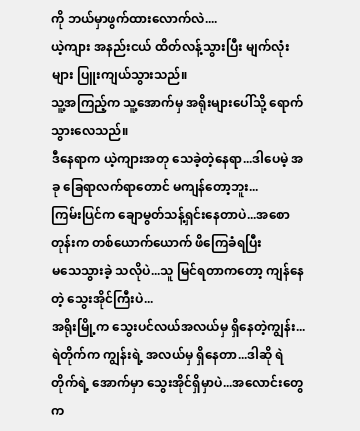ကို ဘယ်မှာဖွက်ထားလောက်လဲ....
ယဲ့ကျား အနည်းငယ် ထိတ်လန့်သွားပြီး မျက်လုံးများ ပြူးကျယ်သွားသည်။
သူ့အကြည့်က သူ့အောက်မှ အရိုးများပေါ်သို့ ရောက်သွားလေသည်။
ဒီနေရာက ယဲ့ကျားအတု သေခဲ့တဲ့နေရာ...ဒါပေမဲ့ အခု ခြေရာလက်ရာတောင် မကျန်တော့ဘူး...
ကြမ်းပြင်က ချောမွတ်သန့်ရှင်းနေတာပဲ...အစောတုန်းက တစ်ယောက်ယောက် ဖိကြေခံရပြီး
မသေသွားခဲ့ သလိုပဲ...သူ မြင်ရတာကတော့ ကျန်နေတဲ့ သွေးအိုင်ကြီးပဲ...
အရိုးမြို့က သွေးပင်လယ်အလယ်မှ ရှိနေတဲ့ကျွန်း...ရဲတိုက်က ကျွန်းရဲ့ အလယ်မှ ရှိနေတာ...ဒါဆို ရဲတိုက်ရဲ့ အောက်မှာ သွေးအိုင်ရှိမှာပဲ...အလောင်းတွေက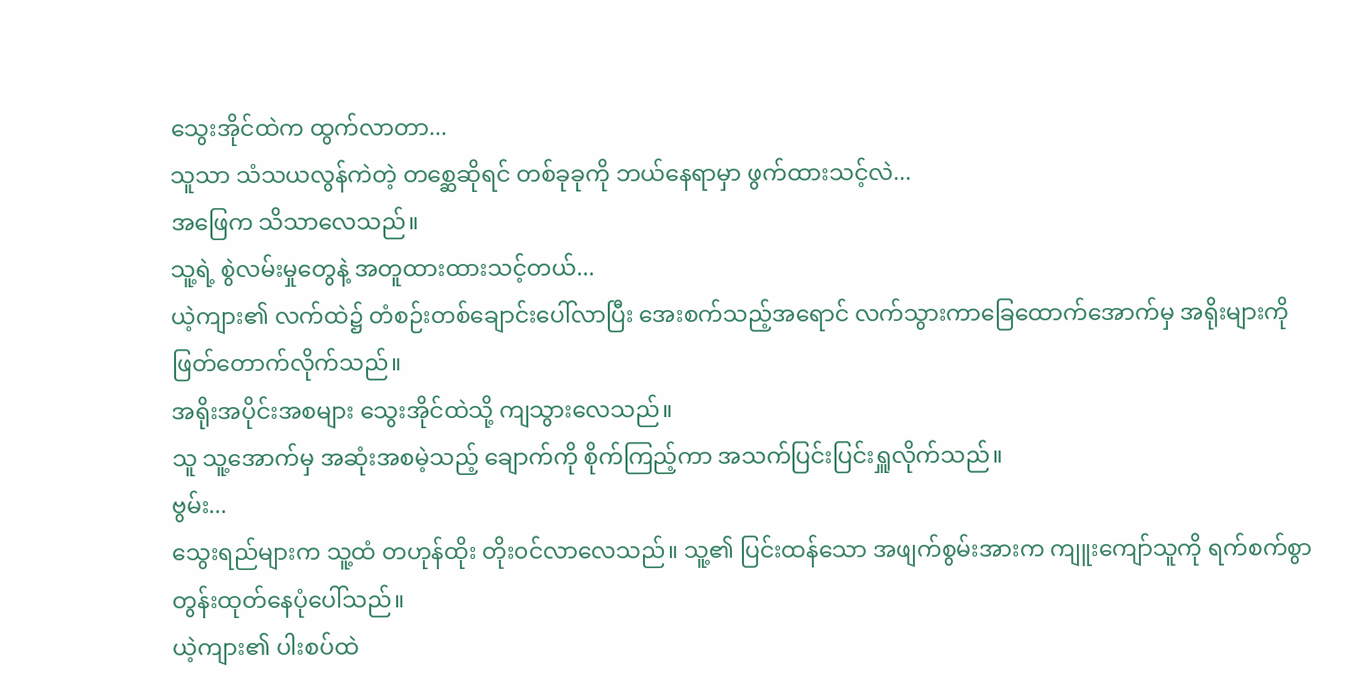သွေးအိုင်ထဲက ထွက်လာတာ...
သူသာ သံသယလွန်ကဲတဲ့ တစ္ဆေဆိုရင် တစ်ခုခုကို ဘယ်နေရာမှာ ဖွက်ထားသင့်လဲ...
အဖြေက သိသာလေသည်။
သူ့ရဲ့ စွဲလမ်းမှုတွေနဲ့ အတူထားထားသင့်တယ်...
ယဲ့ကျား၏ လက်ထဲ၌ တံစဉ်းတစ်ချောင်းပေါ်လာပြီး အေးစက်သည့်အရောင် လက်သွားကာခြေထောက်အောက်မှ အရိုးများကို ဖြတ်တောက်လိုက်သည်။
အရိုးအပိုင်းအစများ သွေးအိုင်ထဲသို့ ကျသွားလေသည်။
သူ သူ့အောက်မှ အဆုံးအစမဲ့သည့် ချောက်ကို စိုက်ကြည့်ကာ အသက်ပြင်းပြင်းရှူလိုက်သည်။
ဗွမ်း...
သွေးရည်များက သူ့ထံ တဟုန်ထိုး တိုး၀င်လာလေသည်။ သူ့၏ ပြင်းထန်သော အဖျက်စွမ်းအားက ကျူးကျော်သူကို ရက်စက်စွာ တွန်းထုတ်နေပုံပေါ်သည်။
ယဲ့ကျား၏ ပါးစပ်ထဲ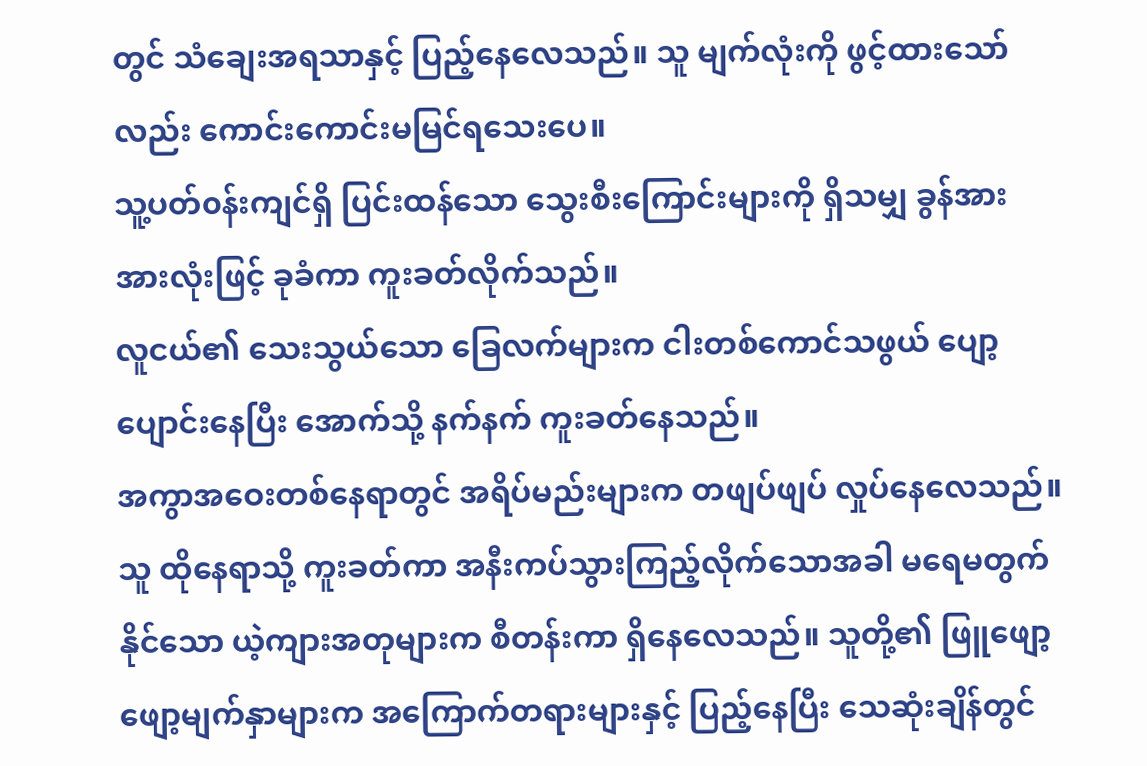တွင် သံချေးအရသာနှင့် ပြည့်နေလေသည်။ သူ မျက်လုံးကို ဖွင့်ထားသော်လည်း ကောင်းကောင်းမမြင်ရသေးပေ။
သူ့ပတ်၀န်းကျင်ရှိ ပြင်းထန်သော သွေးစီးကြောင်းများကို ရှိသမျှ ခွန်အားအားလုံးဖြင့် ခုခံကာ ကူးခတ်လိုက်သည်။
လူငယ်၏ သေးသွယ်သော ခြေလက်များက ငါးတစ်ကောင်သဖွယ် ပျော့ပျောင်းနေပြီး အောက်သို့ နက်နက် ကူးခတ်နေသည်။
အကွာအဝေးတစ်နေရာတွင် အရိပ်မည်းများက တဖျပ်ဖျပ် လှုပ်နေလေသည်။
သူ ထိုနေရာသို့ ကူးခတ်ကာ အနီးကပ်သွားကြည့်လိုက်သောအခါ မရေမတွက်နိုင်သော ယဲ့ကျားအတုများက စီတန်းကာ ရှိနေလေသည်။ သူတို့၏ ဖြူဖျော့ဖျော့မျက်နှာများက အကြောက်တရားများနှင့် ပြည့်နေပြီး သေဆုံးချိန်တွင်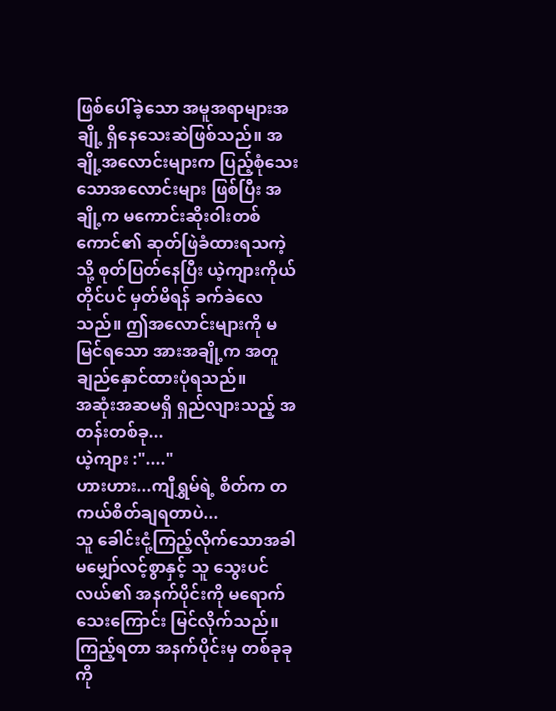ဖြစ်ပေါ်ခဲ့သော အမူအရာများအချို့ ရှိနေသေးဆဲဖြစ်သည်။ အချို့အလောင်းများက ပြည့်စုံသေးသောအလောင်းများ ဖြစ်ပြီး အချို့က မကောင်းဆိုးဝါးတစ်ကောင်၏ ဆုတ်ဖြဲခံထားရသကဲ့သို့ စုတ်ပြတ်နေပြီး ယဲ့ကျားကိုယ်တိုင်ပင် မှတ်မိရန် ခက်ခဲလေသည်။ ဤအလောင်းများကို မမြင်ရသော အားအချို့က အတူချည်နှောင်ထားပုံရသည်။
အဆုံးအဆမရှိ ရှည်လျားသည့် အတန်းတစ်ခု...
ယဲ့ကျား :"...."
ဟားဟား...ကျီရွှမ်ရဲ့ စိတ်က တကယ်စိတ်ချရတာပဲ...
သူ ခေါင်းငုံ့ကြည့်လိုက်သောအခါ မမျှော်လင့်စွာနှင့် သူ သွေးပင်လယ်၏ အနက်ပိုင်းကို မရောက်သေးကြောင်း မြင်လိုက်သည်။
ကြည့်ရတာ အနက်ပိုင်းမှ တစ်ခုခုကို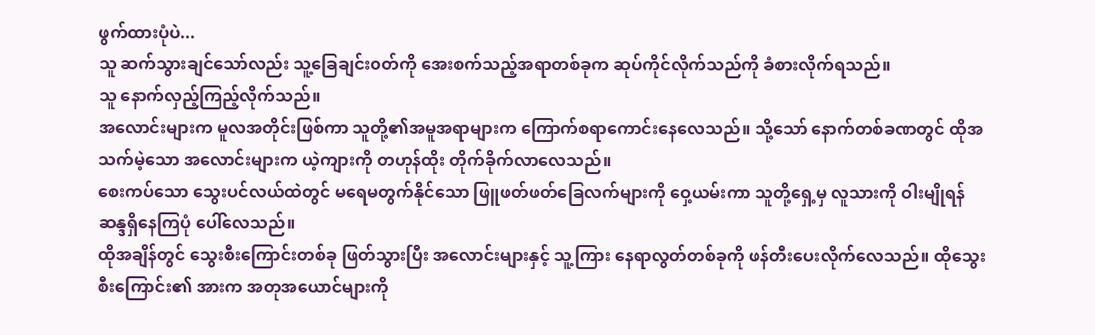ဖွက်ထားပုံပဲ...
သူ ဆက်သွားချင်သော်လည်း သူ့ခြေချင်း၀တ်ကို အေးစက်သည့်အရာတစ်ခုက ဆုပ်ကိုင်လိုက်သည်ကို ခံစားလိုက်ရသည်။
သူ နောက်လှည့်ကြည့်လိုက်သည်။
အလောင်းများက မူလအတိုင်းဖြစ်ကာ သူတို့၏အမူအရာများက ကြောက်စရာကောင်းနေလေသည်။ သို့သော် နောက်တစ်ခဏတွင် ထိုအသက်မဲ့သော အလောင်းများက ယဲ့ကျားကို တဟုန်ထိုး တိုက်ခိုက်လာလေသည်။
စေးကပ်သော သွေးပင်လယ်ထဲတွင် မရေမတွက်နိုင်သော ဖြူဖတ်ဖတ်ခြေလက်များကို ဝှေ့ယမ်းကာ သူတို့ရှေ့မှ လူသားကို ဝါးမျိုရန် ဆန္ဒရှိနေကြပုံ ပေါ်လေသည်။
ထိုအချိန်တွင် သွေးစီးကြောင်းတစ်ခု ဖြတ်သွားပြီး အလောင်းများနှင့် သူ့ကြား နေရာလွတ်တစ်ခုကို ဖန်တီးပေးလိုက်လေသည်။ ထိုသွေးစီးကြောင်း၏ အားက အတုအယောင်များကို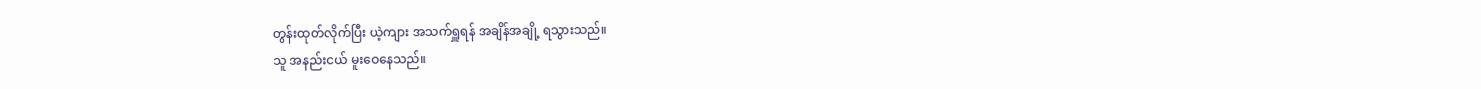တွန်းထုတ်လိုက်ပြီး ယဲ့ကျား အသက်ရှူရန် အချိန်အချို့ ရသွားသည်။
သူ အနည်းငယ် မူးဝေနေသည်။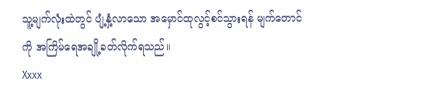သူ့မျက်လုံးထဲတွင် ပျံ့နှံ့လာသော အမှောင်ထုလွင့်စင်သွားရန် မျက်တောင်ကို အကြိမ်ရေအချို့ခတ်လိုက်ရသည်။
Xxxx